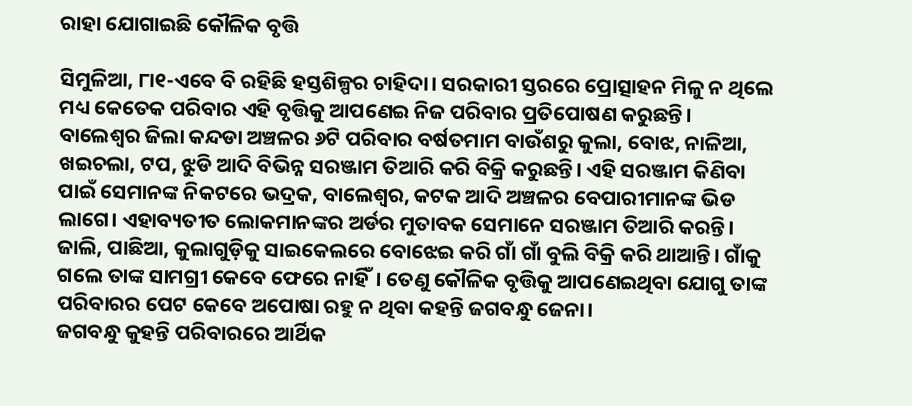ରାହା ଯୋଗାଇଛି କୌଳିକ ବୃତ୍ତି

ସିମୁଳିଆ, ୮ା୧-ଏବେ ବି ରହିଛି ହସ୍ତଶିଳ୍ପର ଚାହିଦା। ସରକାରୀ ସ୍ତରରେ ପ୍ରୋତ୍ସାହନ ମିଳୁ ନ ଥିଲେ ମଧ୍ୟ କେତେକ ପରିବାର ଏହି ବୃତ୍ତିକୁ ଆପଣେଇ ନିଜ ପରିବାର ପ୍ରତିପୋଷଣ କରୁଛନ୍ତି। ବାଲେଶ୍ୱର ଜିଲା କନ୍ଦଡା ଅଞ୍ଚଳର ୬ଟି ପରିବାର ବର୍ଷତମାମ ବାଉଁଶରୁ କୁଲା, ବୋଝ, ନାଳିଆ, ଖଇଚଲା, ଟପ, ଝୁଡି ଆଦି ବିଭିନ୍ନ ସରଞ୍ଜାମ ତିଆରି କରି ବିକ୍ରି କରୁଛନ୍ତି। ଏହି ସରଞ୍ଜାମ କିଣିବା ପାଇଁ ସେମାନଙ୍କ ନିକଟରେ ଭଦ୍ରକ, ବାଲେଶ୍ୱର, କଟକ ଆଦି ଅଞ୍ଚଳର ବେପାରୀମାନଙ୍କ ଭିଡ ଲାଗେ। ଏହାବ୍ୟତୀତ ଲୋକମାନଙ୍କର ଅର୍ଡର ମୁତାବକ ସେମାନେ ସରଞ୍ଜାମ ତିଆରି କରନ୍ତି। ଜାଲି, ପାଛିଆ, କୁଲାଗୁଡ଼ିକୁ ସାଇକେଲରେ ବୋଝେଇ କରି ଗାଁ ଗାଁ ବୁଲି ବିକ୍ରି କରି ଥାଆନ୍ତି। ଗାଁକୁ ଗଲେ ତାଙ୍କ ସାମଗ୍ରୀ କେବେ ଫେରେ ନାହିଁ। ତେଣୁ କୌଳିକ ବୃତ୍ତିକୁ ଆପଣେଇଥିବା ଯୋଗୁ ତାଙ୍କ ପରିବାରର ପେଟ କେବେ ଅପୋଷା ରହୁ ନ ଥିବା କହନ୍ତି ଜଗବନ୍ଧୁ ଜେନା।
ଜଗବନ୍ଧୁ କୁହନ୍ତି ପରିବାରରେ ଆର୍ଥିକ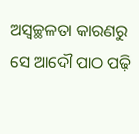ଅସ୍ବଚ୍ଛଳତା କାରଣରୁ ସେ ଆଦୌ ପାଠ ପଢ଼ି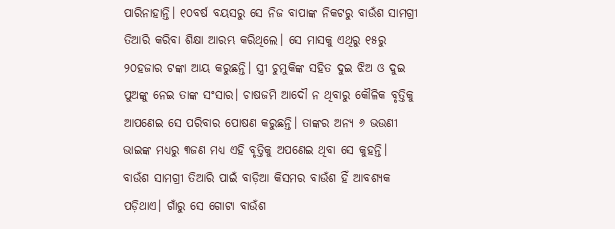ପାରିନାହାନ୍ତି। ୧୦ବର୍ଷ ବୟସରୁ ସେ ନିଜ ବାପାଙ୍କ ନିକଟରୁ ବାଉଁଶ ସାମଗ୍ରୀ ତିଆରି କରିବା ଶିକ୍ଷା ଆରମ୍ଭ କରିଥିଲେ। ସେ ମାସକୁ ଏଥିରୁ ୧୫ରୁ ୨୦ହଜାର ଟଙ୍କା ଆୟ କରୁଛନ୍ତି। ସ୍ତ୍ରୀ ଚୁମୁକିଙ୍କ ସହିତ ଦୁଇ ଝିଅ ଓ ଦୁଇ ପୁଅଙ୍କୁ ନେଇ ତାଙ୍କ ସଂସାର। ଚାଷଜମି ଆଦୌ ନ ଥିବାରୁ କୌଳିକ ବୃତ୍ତିକୁ ଆପଣେଇ ସେ ପରିବାର ପୋଷଣ କରୁଛନ୍ତି। ତାଙ୍କର ଅନ୍ୟ ୬ ଭଉଣୀ ଭାଇଙ୍କ ମଧ୍ୟରୁ ୩ଜଣ ମଧ୍ୟ ଏହି ବୃତ୍ତିକୁ ଅପଣେଇ ଥିବା ସେ କୁହନ୍ତି।
ବାଉଁଶ ସାମଗ୍ରୀ ତିଆରି ପାଇଁ ବାଡ଼ିଆ କିସମର ବାଉଁଶ ହିଁ ଆବଶ୍ୟକ ପଡ଼ିଥାଏ। ଗାଁରୁ ସେ ଗୋଟା ବାଉଁଶ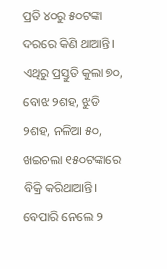ପ୍ରତି ୪୦ରୁ ୫୦ଟଙ୍କା ଦରରେ କିଣି ଥାଆନ୍ତି। ଏଥିରୁ ପ୍ରସ୍ତୁତି କୁଲା ୭୦, ବୋଝ ୨ଶହ, ଝୁଡି ୨ଶହ, ନଳିଆ ୫୦, ଖଇଚଲା ୧୫୦ଟଙ୍କାରେ ବିକ୍ରି କରିଥାଆନ୍ତି। ବେପାରି ନେଲେ ୨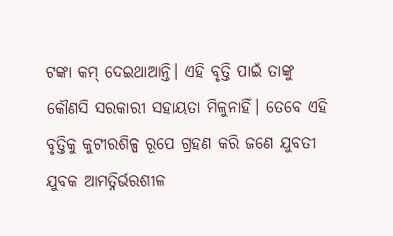ଟଙ୍କା କମ୍‌ ଦେଇଥାଆନ୍ତି। ଏହି ବୃତ୍ତି ପାଇଁ ତାଙ୍କୁ କୌଣସି ସରକାରୀ ସହାୟତା ମିଳୁନାହିଁ। ତେବେ ଏହି ବୃତ୍ତିକୁ କୁଟୀରଶିଳ୍ପ ରୂପେ ଗ୍ରହଣ କରି ଜଣେ ଯୁବତୀ ଯୁବକ ଆମତ୍ନିର୍ଭରଶୀଳ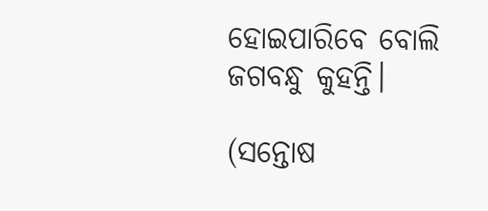ହୋଇପାରିବେ ବୋଲି ଜଗବନ୍ଧୁ କୁହନ୍ତି।

(ସନ୍ତୋଷ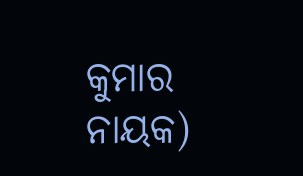କୁମାର ନାୟକ)